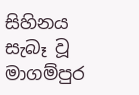සිහිනය සැබෑ වූ මාගම්පුර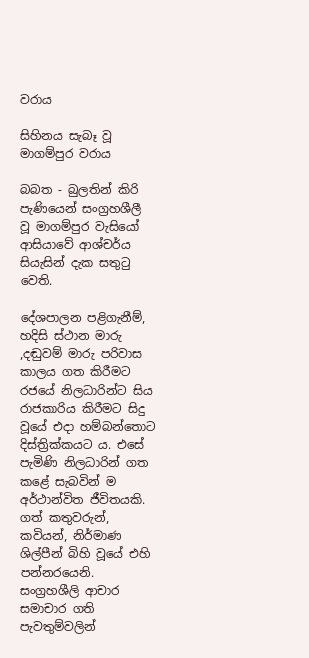වරාය

සිහිනය සැබෑ වූ මාගම්පුර වරාය

බබත - බුලතින් කිරි පැණියෙන් සංග්‍රහශීලී වූ මාගම්පුර වැසියෝ ආසියාවේ ආශ්චර්ය සියැසින් දැක සතුටු වෙති.

දේශපාලන පළිගැනීම්, හදිසි ස්ථාන මාරු ,දඬුවම් මාරු පරිවාස කාලය ගත කිරීමට රජයේ නිලධාරින්ට සිය රාජකාරිය කිරීමට සිදු වූයේ එදා හම්බන්තොට දිස්ත්‍රික්කයට ය. එසේ පැමිණි නිලධාරින් ගත කළේ සැබවින් ම අර්ථාන්විත ජීවිතයකි. ගත් කතුවරුන්, කවියන්, නිර්මාණ ශිල්පීන් බිහි වූයේ එහි පන්නරයෙනි. සංග්‍රහශීලි ආචාර සමාචාර ගති පැවතුම්වලින්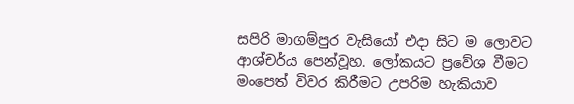සපිරි මාගම්පුර වැසියෝ එදා සිට ම ලොවට ආශ්චර්ය පෙන්වූහ. ලෝකයට ප්‍රවේශ වීමට මංපෙත් විවර කිරීමට උපරිම හැකියාව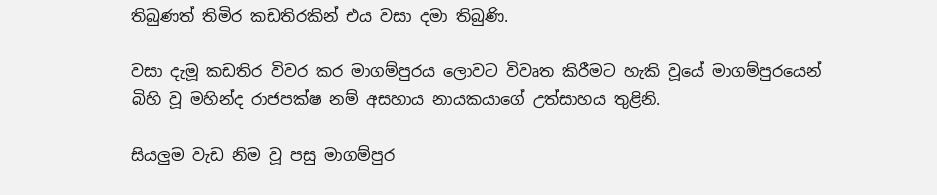තිබුණත් තිමිර කඩතිරකින් එය වසා දමා තිබුණි.

වසා දැමූ කඩතිර විවර කර මාගම්පුරය ලොවට විවෘත කිරීමට හැකි වූයේ මාගම්පුරයෙන් බිහි වූ මහින්ද රාජපක්ෂ නම් අසහාය නායකයාගේ උත්සාහය තුළිනි.

සියලුම වැඩ නිම වූ පසු මාගම්පුර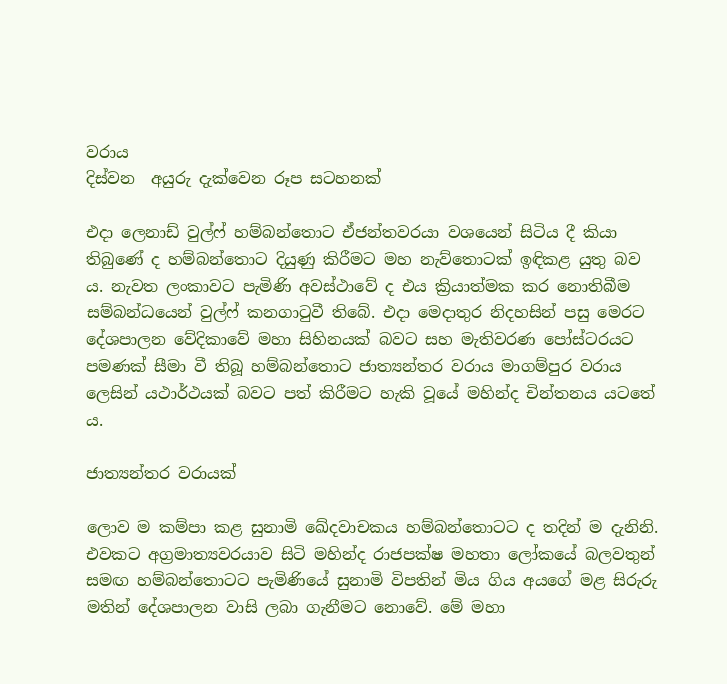වරාය
දිස්වන  අයුරු දැක්වෙන රූප සටහනක්

එදා ලෙනාඩ් වුල්ෆ් හම්බන්තොට ඒජන්තවරයා වශයෙන් සිටිය දී කියා තිබුණේ ද හම්බන්තොට දියුණු කිරීමට මහ නැව්තොටක් ඉඳිකළ යුතු බව ය. නැවත ලංකාවට පැමිණි අවස්ථාවේ ද එය ක්‍රියාත්මක කර නොතිබීම සම්බන්ධයෙන් වුල්ෆ් කනගාටුවී තිබේ. එදා මෙදාතුර නිදහසින් පසු මෙරට දේශපාලන වේදිකාවේ මහා සිහිනයක් බවට සහ මැතිවරණ පෝස්ටරයට පමණක් සීමා වී තිබූ හම්බන්තොට ජාත්‍යන්තර වරාය මාගම්පුර වරාය ලෙසින් යථාර්ථයක් බවට පත් කිරීමට හැකි වූයේ මහින්ද චින්තනය යටතේ ය.

ජාත්‍යන්තර වරායක්

ලොව ම කම්පා කළ සුනාමි ඛේදවාචකය හම්බන්තොටට ද තදින් ම දැනිනි. එවකට අග්‍රමාත්‍යවරයාව සිටි මහින්ද රාජපක්ෂ මහතා ලෝකයේ බලවතුන් සමඟ හම්බන්තොටට පැමිණියේ සුනාමි විපතින් මිය ගිය අයගේ මළ සිරුරු මතින් දේශපාලන වාසි ලබා ගැනීමට නොවේ. මේ මහා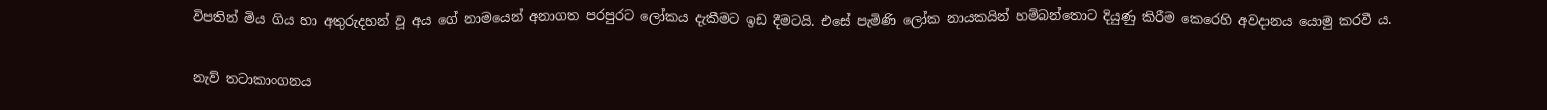විපතින් මිය ගිය හා අතුරුදහන් වූ අය ගේ නාමයෙන් අනාගත පරපුරට ලෝකය දැකීමට ඉඩ දීමටයි. එසේ පැමිණි ලෝක නායකයින් හම්බන්තොට දියුණු කිරීම කෙරෙහි අවදානය යොමු කරවී ය.

නැව් තටාකාංගනය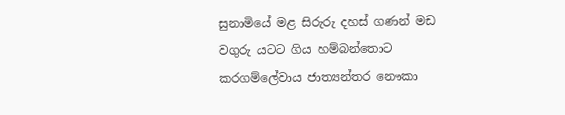සුනාමියේ මළ සිරුරු දහස් ගණන් මඩ වගුරු යටට ගිය හම්බන්තොට කරගම්ලේවාය ජාත්‍යන්තර නෞකා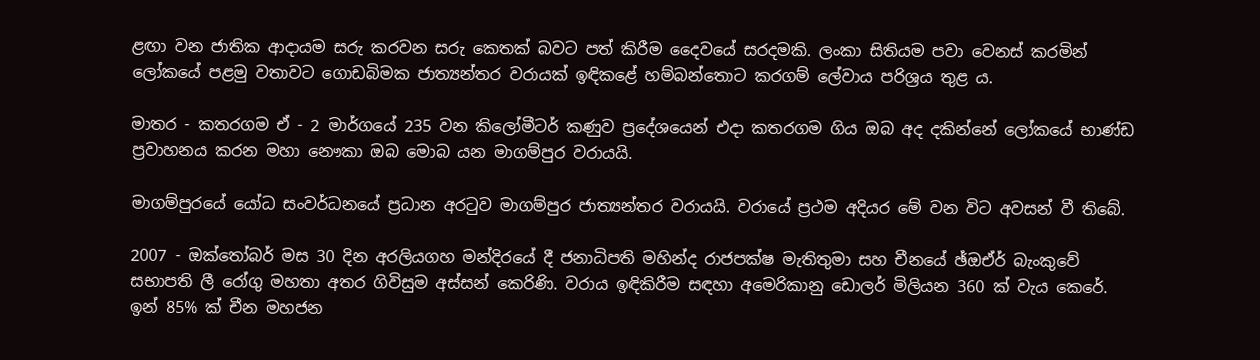ළඟා වන ජාතික ආදායම සරු කරවන සරු කෙතක් බවට පත් කිරීම දෛවයේ සරදමකි. ලංකා සිතියම පවා වෙනස් කරමින් ලෝකයේ පළමු වතාවට ගොඩබිමක ජාත්‍යන්තර වරායක් ඉඳිකළේ හම්බන්තොට කරගම් ලේවාය පරිශ්‍රය තුළ ය.

මාතර - කතරගම ඒ - 2 මාර්ගයේ 235 වන කිලෝමීටර් කණුව ප්‍රදේශයෙන් එදා කතරගම ගිය ඔබ අද දකින්නේ ලෝකයේ භාණ්ඩ ප්‍රවාහනය කරන මහා නෞකා ඔබ මොබ යන මාගම්පුර වරායයි.

මාගම්පුරයේ යෝධ සංවර්ධනයේ ප්‍රධාන අරටුව මාගම්පුර ජාත්‍යන්තර වරායයි. වරායේ ප්‍රථම අදියර මේ වන විට අවසන් වී තිබේ.

2007 - ඔක්තෝබර් මස 30 දින අරලියගහ මන්දිරයේ දී ජනාධිපති මහින්ද රාජපක්ෂ මැතිතුමා සහ චීනයේ ඡ්ඔඒර් බැංකුවේ සභාපති ලී රෝගු මහතා අතර ගිවිසුම අස්සන් කෙරිණි. වරාය ඉඳිකිරීම සඳහා අමෙරිකානු ඩොලර් මිලියන 360 ක් වැය කෙරේ. ඉන් 85% ක් චීන මහජන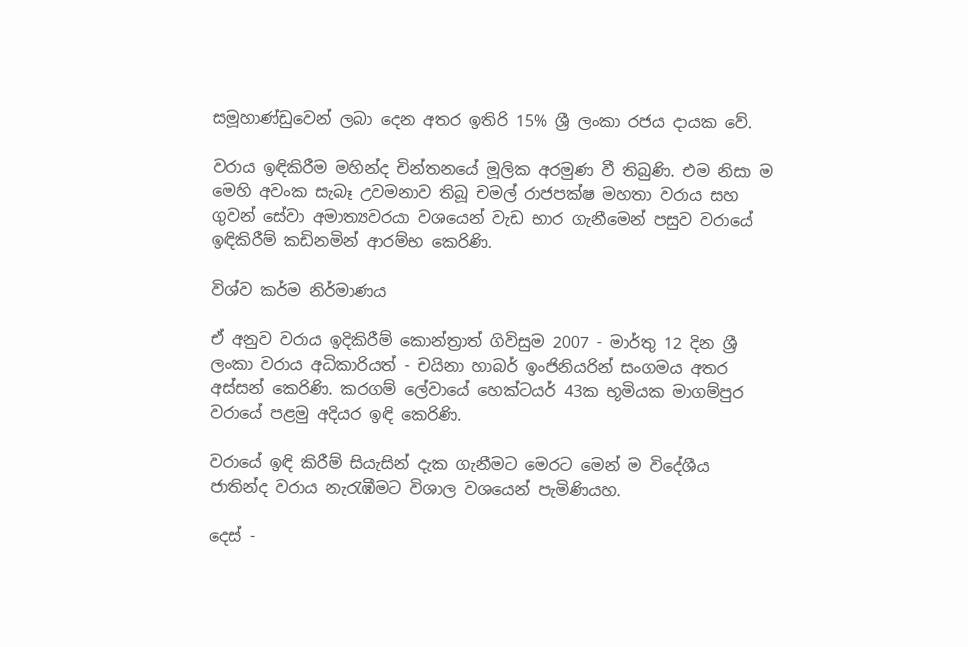සමූහාණ්ඩුවෙන් ලබා දෙන අතර ඉතිරි 15% ශ්‍රී ලංකා රජය දායක වේ.

වරාය ඉඳිකිරීම මහින්ද චින්තනයේ මූලික අරමුණ වී තිබුණි. එම නිසා ම මෙහි අවංක සැබෑ උවමනාව තිබූ චමල් රාජපක්ෂ මහතා වරාය සහ ගුවන් සේවා අමාත්‍යවරයා වශයෙන් වැඩ භාර ගැනීමෙන් පසුව වරායේ ඉඳිකිරීම් කඩිනමින් ආරම්භ කෙරිණි.

විශ්ව කර්ම නිර්මාණය

ඒ අනුව වරාය ඉදිකිරීම් කොන්ත්‍රාත් ගිවිසුම 2007 - මාර්තු 12 දින ශ්‍රී ලංකා වරාය අධිකාරියත් - චයිනා හාබර් ඉංජිනියරින් සංගමය අතර අස්සන් කෙරිණි. කරගම් ලේවායේ හෙක්ටයර් 43ක භූමියක මාගම්පුර වරායේ පළමු අදියර ඉඳි කෙරිණි.

වරායේ ඉඳි කිරීම් සියැසින් දැක ගැනීමට මෙරට මෙන් ම විදේශීය ජාතින්ද වරාය නැරැඹීමට විශාල වශයෙන් පැමිණියහ.

දෙස් -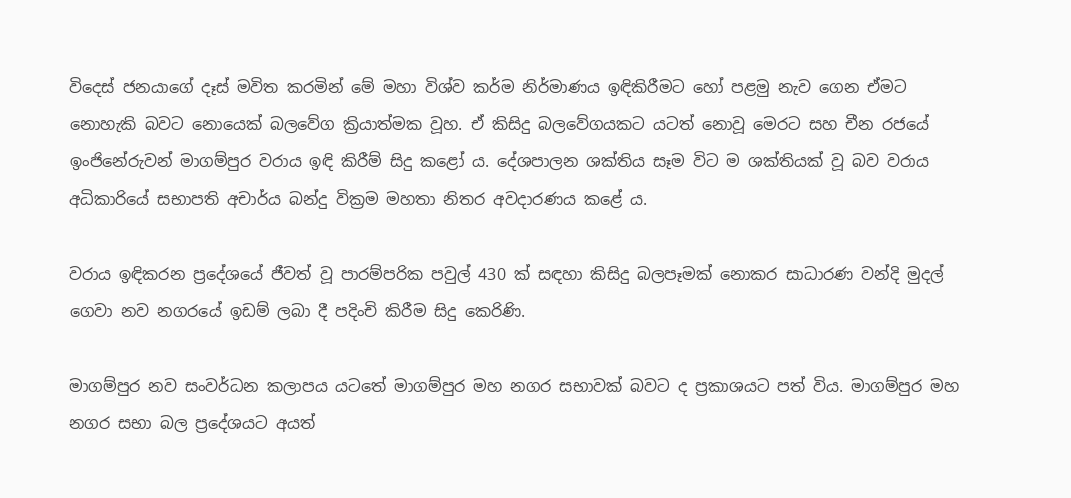විදෙස් ජනයාගේ දෑස් මවිත කරමින් මේ මහා විශ්ව කර්ම නිර්මාණය ඉඳිකිරීමට හෝ පළමු නැව ගෙන ඒමට නොහැකි බවට නොයෙක් බලවේග ක්‍රියාත්මක වූහ. ඒ කිසිදු බලවේගයකට යටත් නොවූ මෙරට සහ චීන රජයේ ඉංජිනේරුවන් මාගම්පුර වරාය ඉඳි කිරීම් සිදු කළෝ ය. දේශපාලන ශක්තිය සෑම විට ම ශක්තියක් වූ බව වරාය අධිකාරියේ සභාපති අචාර්ය බන්දු වික්‍රම මහතා නිතර අවදාරණය කළේ ය.

වරාය ඉඳිකරන ප්‍රදේශයේ ජීවත් වූ පාරම්පරික පවුල් 430 ක් සඳහා කිසිදු බලපෑමක් නොකර සාධාරණ වන්දි මුදල් ගෙවා නව නගරයේ ඉඩම් ලබා දී පදිංචි කිරීම සිදු කෙරිණි.

මාගම්පුර නව සංවර්ධන කලාපය යටතේ මාගම්පුර මහ නගර සභාවක් බවට ද ප්‍රකාශයට පත් විය. මාගම්පුර මහ නගර සභා බල ප්‍රදේශයට අයත්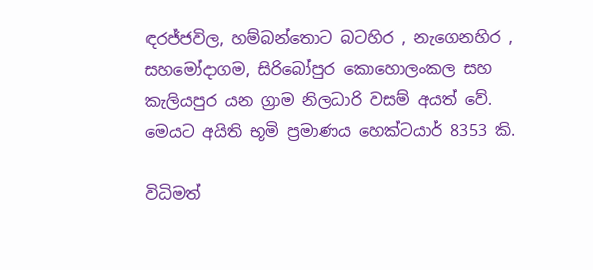ඳරජ්ජවිල, හම්බන්තොට බටහිර , නැගෙනහිර , සහමෝදාගම, සිරිබෝපුර කොහොලංකල සහ කැලියපුර යන ග්‍රාම නිලධාරි වසම් අයත් වේ. මෙයට අයිති භූමි ප්‍රමාණය හෙක්ටයාර් 8353 කි.

විධිමත්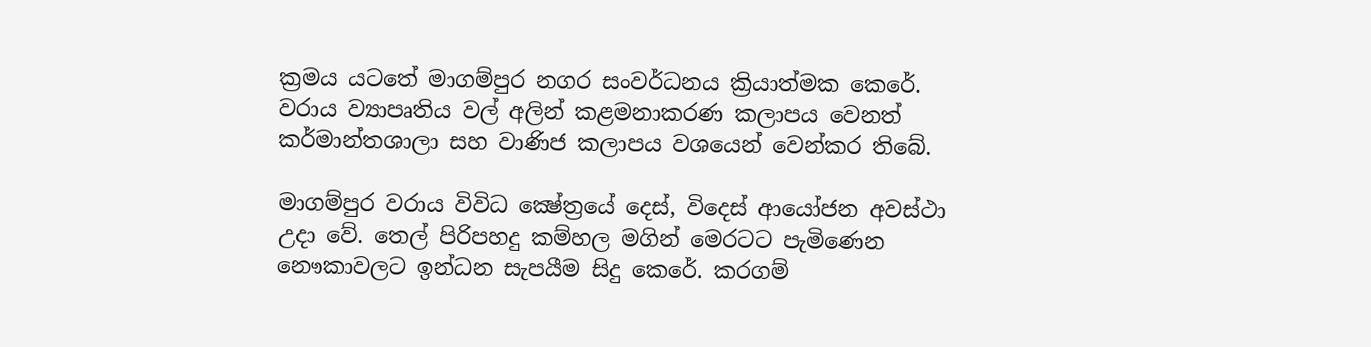ක්‍රමය යටතේ මාගම්පුර නගර සංවර්ධනය ක්‍රියාත්මක කෙරේ. වරාය ව්‍යාපෘතිය වල් අලින් කළමනාකරණ කලාපය වෙනත් කර්මාන්තශාලා සහ වාණිජ කලාපය වශයෙන් වෙන්කර තිබේ.

මාගම්පුර වරාය විවිධ ක්‍ෂේත්‍රයේ දෙස්, විදෙස් ආයෝජන අවස්ථා උදා වේ. තෙල් පිරිපහදු කම්හල මගින් මෙරටට පැමිණෙන නෞකාවලට ඉන්ධන සැපයීම සිදු කෙරේ. කරගම්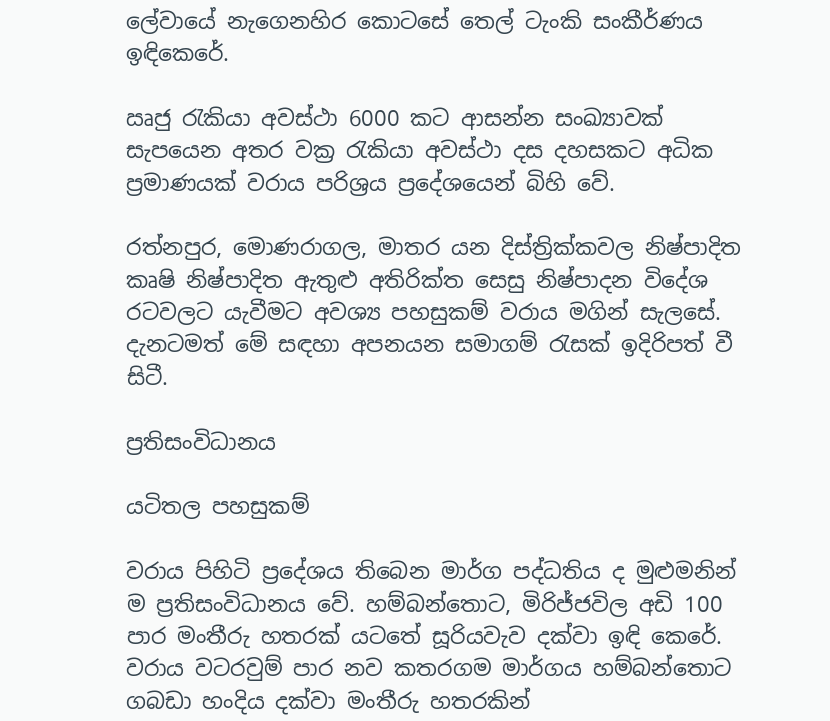ලේවායේ නැගෙනහිර කොටසේ තෙල් ටැංකි සංකීර්ණය ඉඳිකෙරේ.

ඍජු රැකියා අවස්ථා 6000 කට ආසන්න සංඛ්‍යාවක් සැපයෙන අතර වක්‍ර රැකියා අවස්ථා දස දහසකට අධික ප්‍රමාණයක් වරාය පරිශ්‍රය ප්‍රදේශයෙන් බිහි වේ.

රත්නපුර, මොණරාගල, මාතර යන දිස්ත්‍රික්කවල නිෂ්පාදිත කෘෂි නිෂ්පාදිත ඇතුළු අතිරික්ත සෙසු නිෂ්පාදන විදේශ රටවලට යැවීමට අවශ්‍ය පහසුකම් වරාය මගින් සැලසේ. දැනටමත් මේ සඳහා අපනයන සමාගම් රැසක් ඉදිරිපත් වී සිටී.

ප්‍රතිසංවිධානය

යටිතල පහසුකම්

වරාය පිහිටි ප්‍රදේශය තිබෙන මාර්ග පද්ධතිය ද මුළුමනින් ම ප්‍රතිසංවිධානය වේ. හම්බන්තොට, මිරිජ්ජවිල අඩි 100 පාර මංතීරු හතරක් යටතේ සූරියවැව දක්වා ඉඳි කෙරේ. වරාය වටරවුම් පාර නව කතරගම මාර්ගය හම්බන්තොට ගබඩා හංදිය දක්වා මංතීරු හතරකින්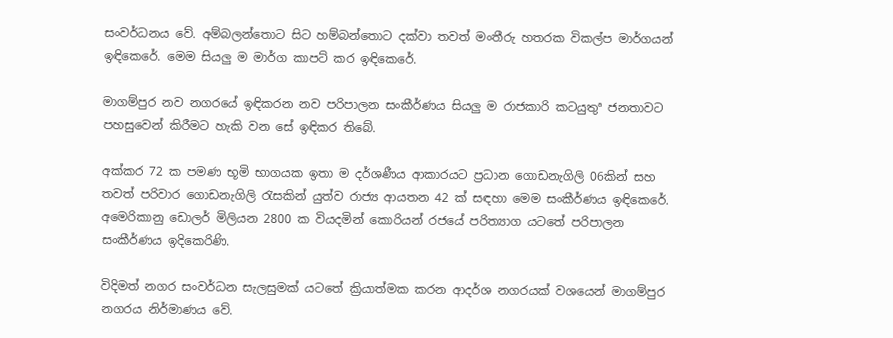සංවර්ධනය වේ. අම්බලන්තොට සිට හම්බන්තොට දක්වා තවත් මංතීරු හතරක විකල්ප මාර්ගයන් ඉඳිකෙරේ. මෙම සියලු ම මාර්ග කාපට් කර ඉඳිකෙරේ.

මාගම්පුර නව නගරයේ ඉඳිකරන නව පරිපාලන සංකීර්ණය සියලු ම රාජකාරි කටයුතුª ජනතාවට පහසුවෙන් කිරීමට හැකි වන සේ ඉඳිකර තිබේ.

අක්කර 72 ක පමණ භූමි භාගයක ඉතා ම දර්ශණීය ආකාරයට ප්‍රධාන ගොඩනැගිලි 06කින් සහ තවත් පරිවාර ගොඩනැගිලි රැසකින් යුත්ව රාජ්‍ය ආයතන 42 ක් සඳහා මෙම සංකීර්ණය ඉඳිකෙරේ. අමෙරිකානු ඩොලර් මිලියන 2800 ක වියදමින් කොරියන් රජයේ පරිත්‍යාග යටතේ පරිපාලන සංකීර්ණය ඉදිකෙරිණි.

විදිමත් නගර සංවර්ධන සැලසුමක් යටතේ ක්‍රියාත්මක කරන ආදර්ශ නගරයක් වශයෙන් මාගම්පුර නගරය නිර්මාණය වේ.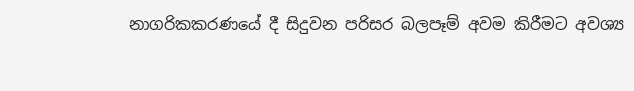නාගරිකකරණයේ දී සිදුවන පරිසර බලපෑම් අවම කිරීමට අවශ්‍ය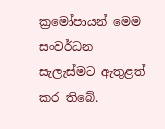ක්‍රමෝපායන් මෙම සංවර්ධන සැලැස්මට ඇතුළත් කර තිබේ.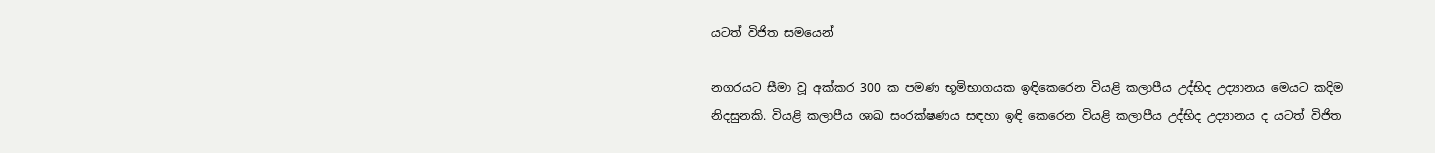යටත් විජිත සමයෙන්

නගරයට සීමා වූ අක්කර 300 ක පමණ භූමිභාගයක ඉඳිකෙරෙන වියළි කලාපීය උද්භිද උද්‍යානය මෙයට කදිම නිදසුනකි. වියළි කලාපීය ශාඛ සංරක්ෂණය සඳහා ඉඳි කෙරෙන වියළි කලාපීය උද්භිද උද්‍යානය ද යටත් විජිත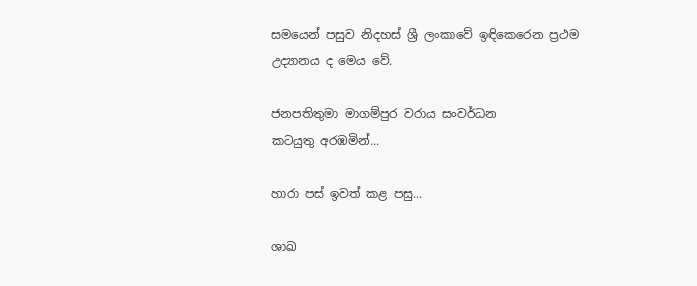සමයෙන් පසුව නිදහස් ශ්‍රී ලංකාවේ ඉඳිකෙරෙන ප්‍රථම උද්‍යානය ද මෙය වේ.

ජනපතිතුමා මාගම්පුර වරාය සංවර්ධන
කටයුතු අරඹමින්...

හාරා පස් ඉවත් කළ පසු...

ශාඛ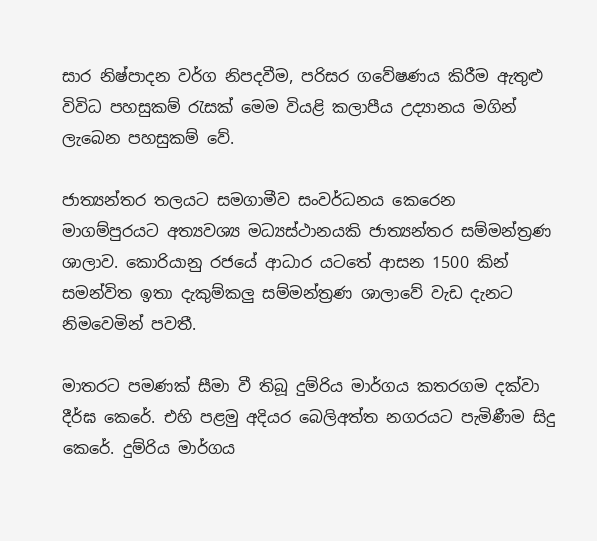සාර නිෂ්පාදන වර්ග නිපදවීම, පරිසර ගවේෂණය කිරීම ඇතුළු විවිධ පහසුකම් රැසක් මෙම වියළි කලාපීය උද්‍යානය මගින් ලැබෙන පහසුකම් වේ.

ජාත්‍යන්තර තලයට සමගාමීව සංවර්ධනය කෙරෙන මාගම්පුරයට අත්‍යවශ්‍ය මධ්‍යස්ථානයකි ජාත්‍යන්තර සම්මන්ත්‍රණ ශාලාව. කොරියානු රජයේ ආධාර යටතේ ආසන 1500 කින් සමන්විත ඉතා දැකුම්කලු සම්මන්ත්‍රණ ශාලාවේ වැඩ දැනට නිමවෙමින් පවතී.

මාතරට පමණක් සීමා වී තිබූ දුම්රිය මාර්ගය කතරගම දක්වා දීර්ඝ කෙරේ. එහි පළමු අදියර බෙලිඅත්ත නගරයට පැමිණීම සිදු කෙරේ. දුම්රිය මාර්ගය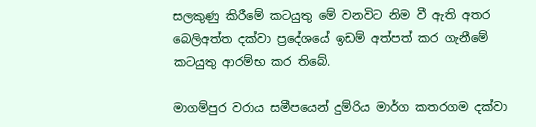සලකුණු කිරීමේ කටයුතු මේ වනවිට නිම වී ඇති අතර බෙලිඅත්ත දක්වා ප්‍රදේශයේ ඉඩම් අත්පත් කර ගැනීමේ කටයුතු ආරම්භ කර තිබේ.

මාගම්පුර වරාය සමීපයෙන් දුම්රිය මාර්ග කතරගම දක්වා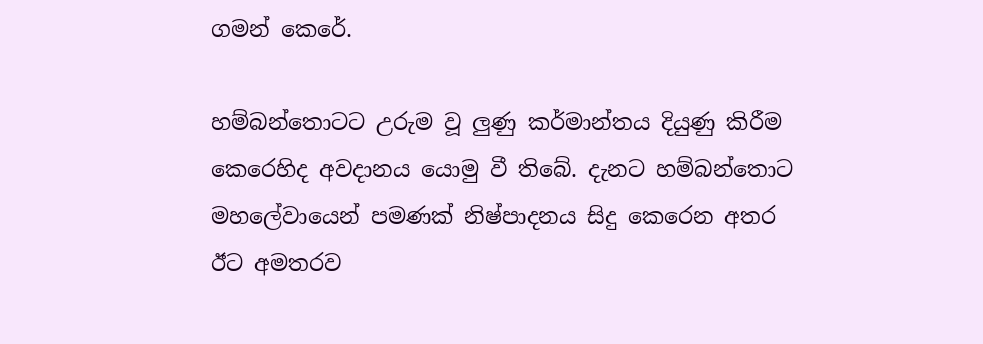ගමන් කෙරේ.

හම්බන්තොටට උරුම වූ ලුණු කර්මාන්තය දියුණු කිරීම කෙරෙහිද අවදානය යොමු වී තිබේ. දැනට හම්බන්තොට මහලේවායෙන් පමණක් නිෂ්පාදනය සිදු කෙරෙන අතර ඊට අමතරව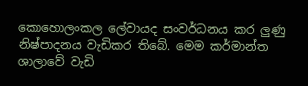කොහොලංකල ලේවායද සංවර්ධනය කර ලුණු නිෂ්පාදනය වැඩිකර තිබේ. මෙම කර්මාන්ත ශාලාවේ වැඩි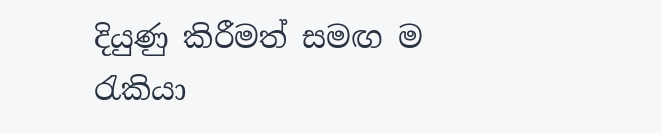දියුණු කිරීමත් සමඟ ම රැකියා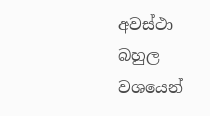අවස්ථා බහුල වශයෙන්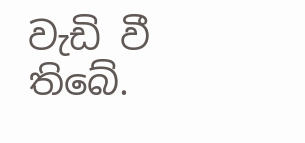වැඩි වී තිබේ.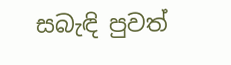සබැඳි පුවත්